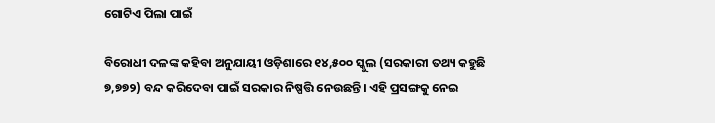ଗୋଟିଏ ପିଲା ପାଇଁ

ବିରୋଧୀ ଦଳଙ୍କ କହିବା ଅନୁଯାୟୀ ଓଡ଼ିଶାରେ ୧୪,୫୦୦ ସ୍କୁଲ (ସରକାରୀ ତଥ୍ୟ କହୁଛି ୭,୭୭୨) ବନ୍ଦ କରିଦେବା ପାଇଁ ସରକାର ନିଷ୍ପତ୍ତି ନେଉଛନ୍ତି। ଏହି ପ୍ରସଙ୍ଗକୁ ନେଇ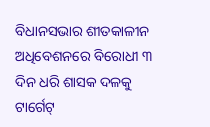ବିଧାନସଭାର ଶୀତକାଳୀନ ଅଧିବେଶନରେ ବିରୋଧୀ ୩ ଦିନ ଧରି ଶାସକ ଦଳକୁ ଟାର୍ଗେଟ୍‌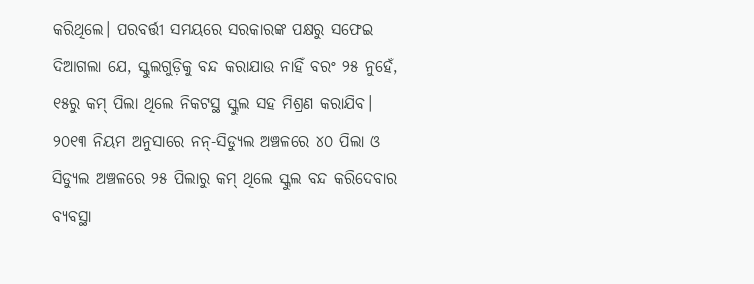କରିଥିଲେ। ପରବର୍ତ୍ତୀ ସମୟରେ ସରକାରଙ୍କ ପକ୍ଷରୁ ସଫେଇ ଦିଆଗଲା ଯେ, ସ୍କୁଲଗୁଡ଼ିକୁ ବନ୍ଦ କରାଯାଉ ନାହିଁ ବରଂ ୨୫ ନୁହେଁ, ୧୫ରୁ କମ୍‌ ପିଲା ଥିଲେ ନିକଟସ୍ଥ ସ୍କୁଲ ସହ ମିଶ୍ରଣ କରାଯିବ। ୨୦୧୩ ନିୟମ ଅନୁସାରେ ନନ୍‌-ସିଡ୍ୟୁଲ ଅଞ୍ଚଳରେ ୪୦ ପିଲା ଓ ସିଡ୍ୟୁଲ ଅଞ୍ଚଳରେ ୨୫ ପିଲାରୁ କମ୍‌ ଥିଲେ ସ୍କୁଲ ବନ୍ଦ କରିଦେବାର ବ୍ୟବସ୍ଥା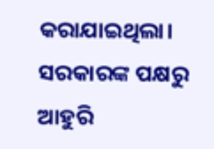କରାଯାଇଥିଲା। ସରକାରଙ୍କ ପକ୍ଷରୁ ଆହୁରି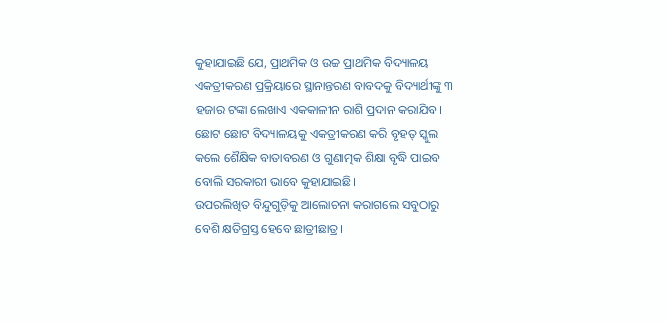କୁହାଯାଇଛି ଯେ, ପ୍ରାଥମିକ ଓ ଉଚ୍ଚ ପ୍ରାଥମିକ ବିଦ୍ୟାଳୟ ଏକତ୍ରୀକରଣ ପ୍ରକ୍ରିୟାରେ ସ୍ଥାନାନ୍ତରଣ ବାବଦକୁ ବିଦ୍ୟାର୍ଥୀଙ୍କୁ ୩ ହଜାର ଟଙ୍କା ଲେଖାଏ ଏକକାଳୀନ ରାଶି ପ୍ରଦାନ କରାଯିବ। ଛୋଟ ଛୋଟ ବିଦ୍ୟାଳୟକୁ ଏକତ୍ରୀକରଣ କରି ବୃହତ୍‌ ସ୍କୁଲ କଲେ ଶୈକ୍ଷିକ ବାତାବରଣ ଓ ଗୁଣାତ୍ମକ ଶିକ୍ଷା ବୃଦ୍ଧି ପାଇବ ବୋଲି ସରକାରୀ ଭାବେ କୁହାଯାଇଛି।
ଉପରଲିଖିତ ବିନ୍ଦୁଗୁଡ଼ିକୁ ଆଲୋଚନା କରାଗଲେ ସବୁଠାରୁ ବେଶି କ୍ଷତିଗ୍ରସ୍ତ ହେବେ ଛାତ୍ରୀଛାତ୍ର।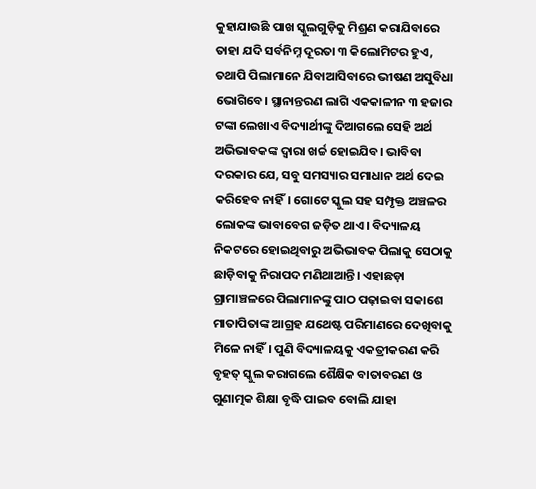କୁହାଯାଉଛି ପାଖ ସ୍କୁଲଗୁଡ଼ିକୁ ମିଶ୍ରଣ କରାଯିବାରେ ତାହା ଯଦି ସର୍ବନିମ୍ନ ଦୂରତା ୩ କିଲୋମିଟର ହୁଏ, ତଥାପି ପିଲାମାନେ ଯିବାଆସିବାରେ ଭୀଷଣ ଅସୁବିଧା ଭୋଗିବେ। ସ୍ଥାନାନ୍ତରଣ ଲାଗି ଏକକାଳୀନ ୩ ହଜାର ଟଙ୍କା ଲେଖାଏ ବିଦ୍ୟାର୍ଥୀଙ୍କୁ ଦିଆଗଲେ ସେହି ଅର୍ଥ ଅଭିଭାବକଙ୍କ ଦ୍ୱାରା ଖର୍ଚ୍ଚ ହୋଇଯିବ। ଭାବିବା ଦରକାର ଯେ, ସବୁ ସମସ୍ୟାର ସମାଧାନ ଅର୍ଥ ଦେଇ କରିହେବ ନାହିଁ। ଗୋଟେ ସ୍କୁଲ ସହ ସମ୍ପୃକ୍ତ ଅଞ୍ଚଳର ଲୋକଙ୍କ ଭାବାବେଗ ଜଡ଼ିତ ଥାଏ। ବିଦ୍ୟାଳୟ ନିକଟରେ ହୋଇଥିବାରୁ ଅଭିଭାବକ ପିଲାକୁ ସେଠାକୁ ଛାଡ଼ିବାକୁ ନିରାପଦ ମଣିଥାଆନ୍ତି। ଏହାଛଡ଼ା ଗ୍ରାମାଞ୍ଚଳରେ ପିଲାମାନଙ୍କୁ ପାଠ ପଢ଼ାଇବା ସକାଶେ ମାତାପିତାଙ୍କ ଆଗ୍ରହ ଯଥେଷ୍ଟ ପରିମାଣରେ ଦେଖିବାକୁ ମିଳେ ନାହିଁ। ପୁଣି ବିଦ୍ୟାଳୟକୁ ଏକତ୍ରୀକରଣ କରି ବୃହତ୍‌ ସ୍କୁଲ କରାଗଲେ ଶୈକ୍ଷିକ ବାତାବରଣ ଓ ଗୁଣାତ୍ମକ ଶିକ୍ଷା ବୃଦ୍ଧି ପାଇବ ବୋଲି ଯାହା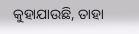କୁହାଯାଉଛି, ତାହା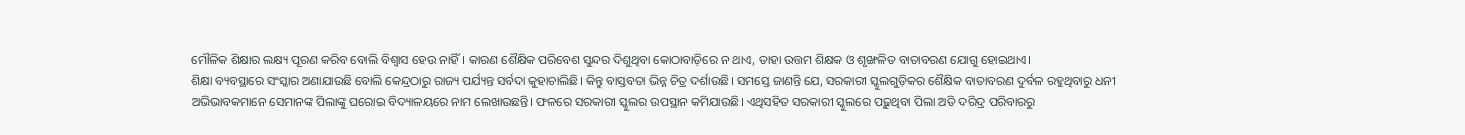ମୌଳିକ ଶିକ୍ଷାର ଲକ୍ଷ୍ୟ ପୂରଣ କରିବ ବୋଲି ବିଶ୍ୱାସ ହେଉ ନାହିଁ। କାରଣ ଶୈକ୍ଷିକ ପରିବେଶ ସୁନ୍ଦର ଦିଶୁଥିବା କୋଠାବାଡ଼ିରେ ନ ଥାଏ, ତାହା ଉତ୍ତମ ଶିକ୍ଷକ ଓ ଶୃଙ୍ଖଳିତ ବାତାବରଣ ଯୋଗୁ ହୋଇଥାଏ।
ଶିକ୍ଷା ବ୍ୟବସ୍ଥାରେ ସଂସ୍କାର ଅଣାଯାଉଛି ବୋଲି କେନ୍ଦ୍ରଠାରୁ ରାଜ୍ୟ ପର୍ଯ୍ୟନ୍ତ ସର୍ବଦା କୁହାଚାଲିଛି। କିନ୍ତୁ ବାସ୍ତବତା ଭିନ୍ନ ଚିତ୍ର ଦର୍ଶାଉଛି। ସମସ୍ତେ ଜାଣନ୍ତି ଯେ, ସରକାରୀ ସ୍କୁଲଗୁଡ଼ିକର ଶୈକ୍ଷିକ ବାତାବରଣ ଦୁର୍ବଳ ରହୁଥିବାରୁ ଧନୀ ଅଭିଭାବକମାନେ ସେମାନଙ୍କ ପିଲାଙ୍କୁ ଘରୋଇ ବିଦ୍ୟାଳୟରେ ନାମ ଲେଖାଉଛନ୍ତି। ଫଳରେ ସରକାରୀ ସ୍କୁଲର ଉପସ୍ଥାନ କମିଯାଉଛି। ଏଥିସହିତ ସରକାରୀ ସ୍କୁଲରେ ପଢ଼ୁଥିବା ପିଲା ଅତି ଦରିଦ୍ର ପରିବାରରୁ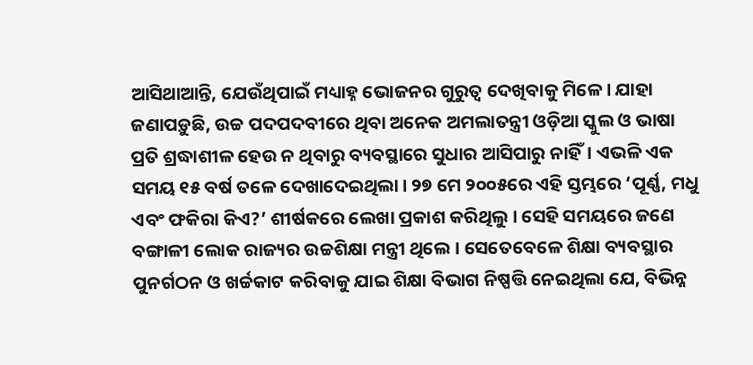ଆସିଥାଆନ୍ତି, ଯେଉଁଥିପାଇଁ ମଧ୍ୟାହ୍ନ ଭୋଜନର ଗୁରୁତ୍ୱ ଦେଖିବାକୁ ମିଳେ। ଯାହା ଜଣାପଡ଼ୁଛି, ଉଚ୍ଚ ପଦପଦବୀରେ ଥିବା ଅନେକ ଅମଲାତନ୍ତ୍ରୀ ଓଡ଼ିଆ ସ୍କୁଲ ଓ ଭାଷା ପ୍ରତି ଶ୍ରଦ୍ଧାଶୀଳ ହେଉ ନ ଥିବାରୁ ବ୍ୟବସ୍ଥାରେ ସୁଧାର ଆସିପାରୁ ନାହିଁ। ଏଭଳି ଏକ ସମୟ ୧୫ ବର୍ଷ ତଳେ ଦେଖାଦେଇଥିଲା। ୨୭ ମେ ୨୦୦୫ରେ ଏହି ସ୍ତମ୍ଭରେ ‘ପୂର୍ଣ୍ଣ, ମଧୁ ଏବଂ ଫକିରା କିଏ?’ ଶୀର୍ଷକରେ ଲେଖା ପ୍ରକାଶ କରିଥିଲୁ। ସେହି ସମୟରେ ଜଣେ ବଙ୍ଗାଳୀ ଲୋକ ରାଜ୍ୟର ଉଚ୍ଚଶିକ୍ଷା ମନ୍ତ୍ରୀ ଥିଲେ। ସେତେବେଳେ ଶିକ୍ଷା ବ୍ୟବସ୍ଥାର ପୁନର୍ଗଠନ ଓ ଖର୍ଚ୍ଚକାଟ କରିବାକୁ ଯାଇ ଶିକ୍ଷା ବିଭାଗ ନିଷ୍ପତ୍ତି ନେଇଥିଲା ଯେ, ବିଭିନ୍ନ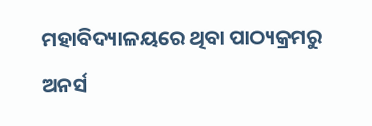ମହାବିଦ୍ୟାଳୟରେ ଥିବା ପାଠ୍ୟକ୍ରମରୁ ଅନର୍ସ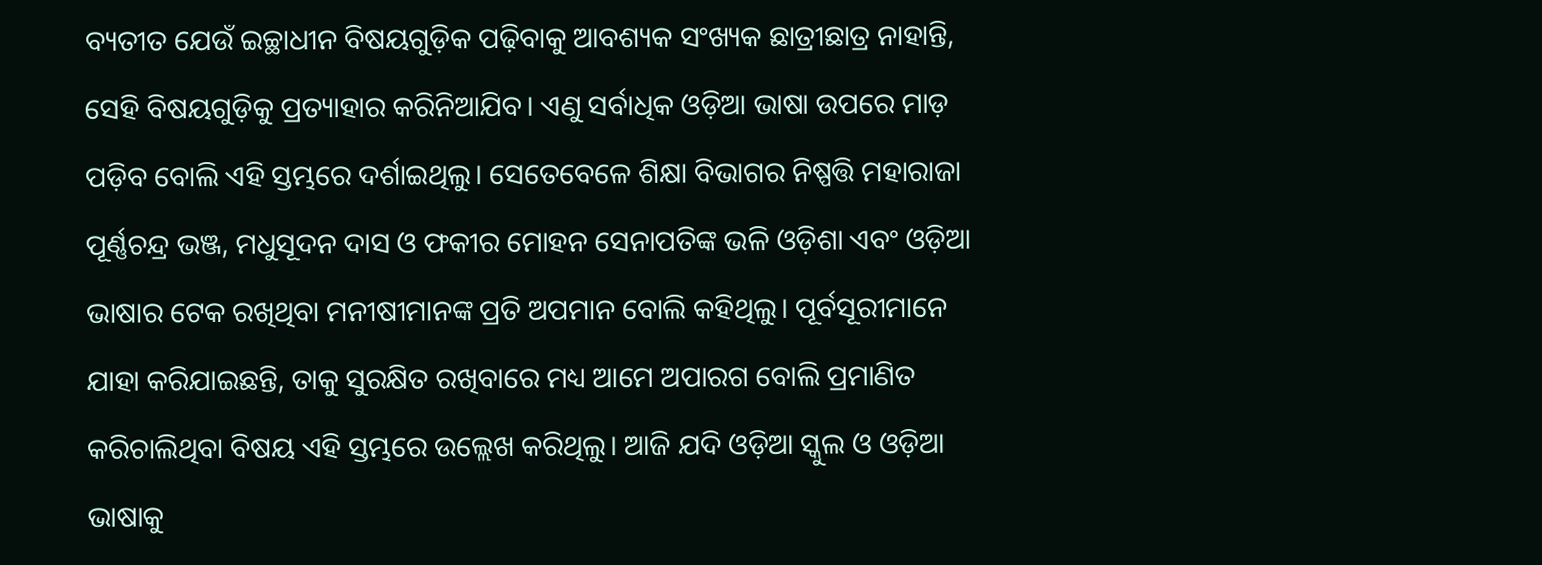ବ୍ୟତୀତ ଯେଉଁ ଇଚ୍ଛାଧୀନ ବିଷୟଗୁଡ଼ିକ ପଢ଼ିବାକୁ ଆବଶ୍ୟକ ସଂଖ୍ୟକ ଛାତ୍ରୀଛାତ୍ର ନାହାନ୍ତି, ସେହି ବିଷୟଗୁଡ଼ିକୁ ପ୍ରତ୍ୟାହାର କରିନିଆଯିବ। ଏଣୁ ସର୍ବାଧିକ ଓଡ଼ିଆ ଭାଷା ଉପରେ ମାଡ଼ ପଡ଼ିବ ବୋଲି ଏହି ସ୍ତମ୍ଭରେ ଦର୍ଶାଇଥିଲୁ। ସେତେବେଳେ ଶିକ୍ଷା ବିଭାଗର ନିଷ୍ପତ୍ତି ମହାରାଜା ପୂର୍ଣ୍ଣଚନ୍ଦ୍ର ଭଞ୍ଜ, ମଧୁସୂଦନ ଦାସ ଓ ଫକୀର ମୋହନ ସେନାପତିଙ୍କ ଭଳି ଓଡ଼ିଶା ଏବଂ ଓଡ଼ିଆ ଭାଷାର ଟେକ ରଖିଥିବା ମନୀଷୀମାନଙ୍କ ପ୍ରତି ଅପମାନ ବୋଲି କହିଥିଲୁ। ପୂର୍ବସୂରୀମାନେ ଯାହା କରିଯାଇଛନ୍ତି, ତାକୁ ସୁରକ୍ଷିତ ରଖିବାରେ ମଧ୍ୟ ଆମେ ଅପାରଗ ବୋଲି ପ୍ରମାଣିତ କରିଚାଲିଥିବା ବିଷୟ ଏହି ସ୍ତମ୍ଭରେ ଉଲ୍ଲେଖ କରିଥିଲୁ। ଆଜି ଯଦି ଓଡ଼ିଆ ସ୍କୁଲ ଓ ଓଡ଼ିଆ ଭାଷାକୁ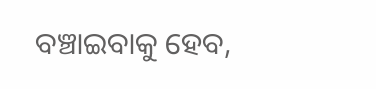ବଞ୍ଚାଇବାକୁ ହେବ,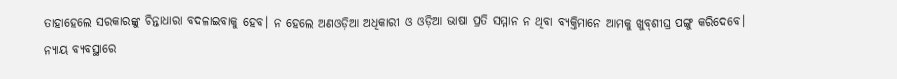ତାହାହେଲେ ସରକାରଙ୍କୁ ଚିନ୍ତାଧାରା ବଦଳାଇବାକୁ ହେବ। ନ ହେଲେ ଅଣଓଡ଼ିଆ ଅଧିକାରୀ ଓ ଓଡ଼ିଆ ଭାଷା ପ୍ରତି ସମ୍ମାନ ନ ଥିବା ବ୍ୟକ୍ତିମାନେ ଆମକୁ ଖୁବ୍‌ଶୀଘ୍ର ପଙ୍ଗୁ କରିଦେବେ।
ନ୍ୟାୟ ବ୍ୟବସ୍ଥାରେ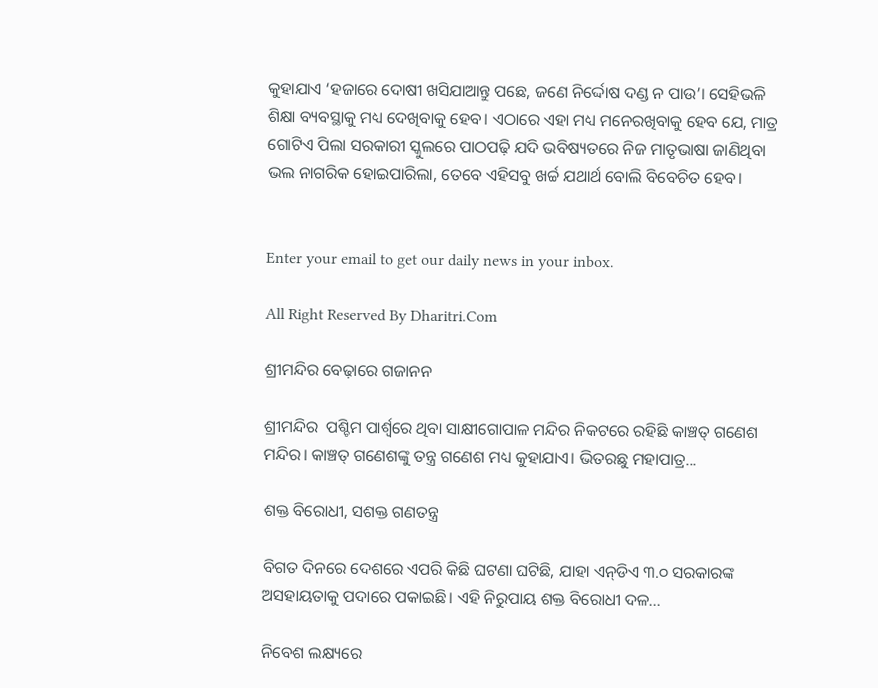କୁହାଯାଏ ‘ହଜାରେ ଦୋଷୀ ଖସିଯାଆନ୍ତୁ ପଛେ, ଜଣେ ନିର୍ଦ୍ଦୋଷ ଦଣ୍ଡ ନ ପାଉ’। ସେହିଭଳି ଶିକ୍ଷା ବ୍ୟବସ୍ଥାକୁ ମଧ୍ୟ ଦେଖିବାକୁ ହେବ। ଏଠାରେ ଏହା ମଧ୍ୟ ମନେରଖିବାକୁ ହେବ ଯେ, ମାତ୍ର ଗୋଟିଏ ପିଲା ସରକାରୀ ସ୍କୁଲରେ ପାଠପଢ଼ି ଯଦି ଭବିଷ୍ୟତରେ ନିଜ ମାତୃଭାଷା ଜାଣିଥିବା ଭଲ ନାଗରିକ ହୋଇପାରିଲା, ତେବେ ଏହିସବୁ ଖର୍ଚ୍ଚ ଯଥାର୍ଥ ବୋଲି ବିବେଚିତ ହେବ।


Enter your email to get our daily news in your inbox.

All Right Reserved By Dharitri.Com

ଶ୍ରୀମନ୍ଦିର ବେଢ଼ାରେ ଗଜାନନ

ଶ୍ରୀମନ୍ଦିର  ପଶ୍ଚିମ ପାର୍ଶ୍ୱରେ ଥିବା ସାକ୍ଷୀଗୋପାଳ ମନ୍ଦିର ନିକଟରେ ରହିଛି କାଞ୍ଚତ୍ ଗଣେଶ ମନ୍ଦିର। କାଞ୍ଚତ୍ ଗଣେଶଙ୍କୁ ତନ୍ତ୍ର ଗଣେଶ ମଧ୍ୟ କୁହାଯାଏ। ଭିତରଛୁ ମହାପାତ୍ର...

ଶକ୍ତ ବିରୋଧୀ, ସଶକ୍ତ ଗଣତନ୍ତ୍ର

ବିଗତ ଦିନରେ ଦେଶରେ ଏପରି କିଛି ଘଟଣା ଘଟିଛି, ଯାହା ଏନ୍‌ଡିଏ ୩.୦ ସରକାରଙ୍କ ଅସହାୟତାକୁ ପଦାରେ ପକାଇଛି। ଏହି ନିରୁପାୟ ଶକ୍ତ ବିରୋଧୀ ଦଳ...

ନିବେଶ ଲକ୍ଷ୍ୟରେ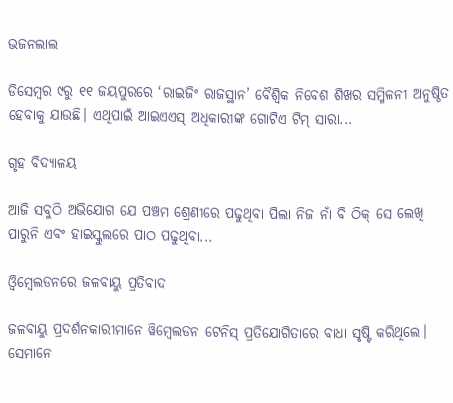ଭଜନଲାଲ

ଡିସେମ୍ବର ୯ରୁ ୧୧ ଜୟପୁରରେ ‘ରାଇଜିଂ ରାଜସ୍ଥାନ’ ବୈଶ୍ୱିକ ନିବେଶ ଶିଖର ସମ୍ମିଳନୀ ଅନୁଷ୍ଠିତ ହେବାକୁ ଯାଉଛି। ଏଥିପାଇଁ ଆଇଏଏସ୍‌ ଅଧିକାରୀଙ୍କ ଗୋଟିଏ ଟିମ୍‌ ସାରା...

ଗୃହ ବିଦ୍ୟାଳୟ

ଆଜି ସବୁଠି ଅଭିଯୋଗ ଯେ ପଞ୍ଚମ ଶ୍ରେଣୀରେ ପଢୁଥିବା ପିଲା ନିଜ ନାଁ ବି ଠିକ୍‌ ସେ ଲେଖି ପାରୁନି ଏବଂ ହାଇସ୍କୁଲରେ ପାଠ ପଢୁଥିବା...

ଓ୍ବିମ୍ବେଲଡନରେ ଜଳବାୟୁ ପ୍ରତିବାଦ

ଜଳବାୟୁ ପ୍ରଦର୍ଶନକାରୀମାନେ ୱିମ୍ବେଲଡନ ଟେନିସ୍‌ ପ୍ରତିଯୋଗିତାରେ ବାଧା ସୃଷ୍ଟି କରିଥିଲେ। ସେମାନେ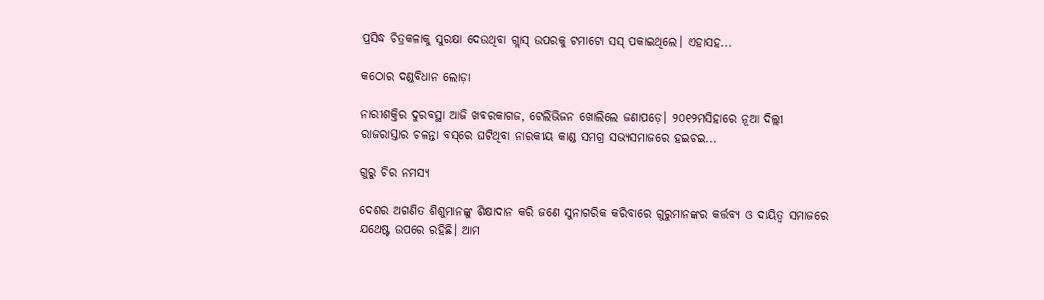ପ୍ରସିଦ୍ଧ ଚିତ୍ରକଳାକୁ ସୁରକ୍ଷା ଦେଉଥିବା ଗ୍ଲାସ୍‌ ଉପରକୁ ଟମାଟୋ ସସ୍‌ ପକାଇଥିଲେ। ଏହାସହ...

କଠୋର ଦଣ୍ଡବିଧାନ ଲୋଡ଼ା

ନାରୀଶକ୍ତିର ଦୁରବସ୍ଥା ଆଜି ଖବରକାଗଜ, ଟେଲିଭିଜନ ଖୋଲିଲେ ଜଣାପଡ଼େ। ୨୦୧୨ମସିହାରେ ନୂଆ ଦିଲ୍ଲୀ ରାଜରାସ୍ତାର ଚଳନ୍ତା ବସ୍‌ରେ ଘଟିଥିବା ନାରକୀୟ କାଣ୍ଡ ସମଗ୍ର ସଭ୍ୟସମାଜରେ ହଇଚଇ...

ଗୁରୁ ଚିର ନମସ୍ୟ

ଦେଶର ଅଗଣିତ ଶିଶୁମାନଙ୍କୁ ଶିକ୍ଷାଦାନ କରି ଜଣେ ସୁନାଗରିକ କରିବାରେ ଗୁରୁମାନଙ୍କର କର୍ତ୍ତବ୍ୟ ଓ ଦାୟିତ୍ୱ ସମାଜରେ ଯଥେଷ୍ଟ ଉପରେ ରହିଛି। ଆମ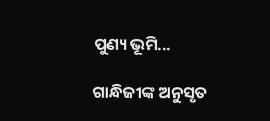ପୁଣ୍ୟ ଭୂମି...

ଗାନ୍ଧିଜୀଙ୍କ ଅନୁସୃତ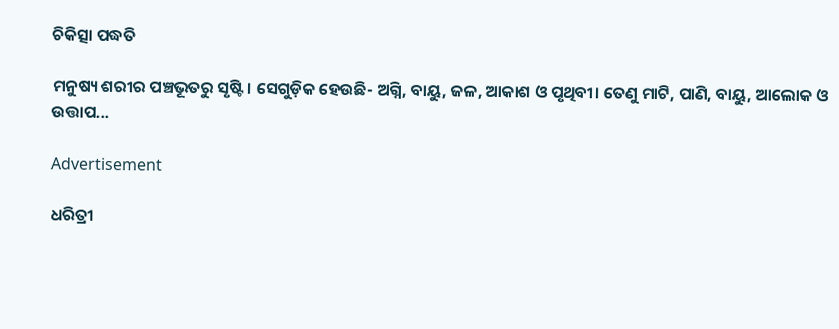ଚିକିତ୍ସା ପଦ୍ଧତି

ମନୁଷ୍ୟ ଶରୀର ପଞ୍ଚଭୂତରୁ ସୃଷ୍ଟି। ସେଗୁଡ଼ିକ ହେଉଛି- ଅଗ୍ନି, ବାୟୁ, ଜଳ, ଆକାଶ ଓ ପୃଥିବୀ। ତେଣୁ ମାଟି, ପାଣି, ବାୟୁ, ଆଲୋକ ଓ ଉତ୍ତାପ...

Advertisement

ଧରିତ୍ରୀ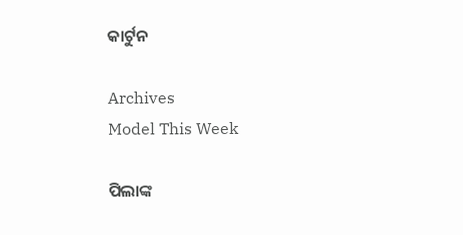କାର୍ଟୁନ

Archives
Model This Week

ପିଲାଙ୍କ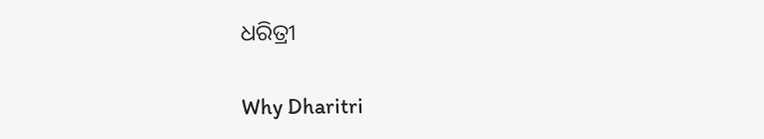ଧରିତ୍ରୀ

Why Dharitri